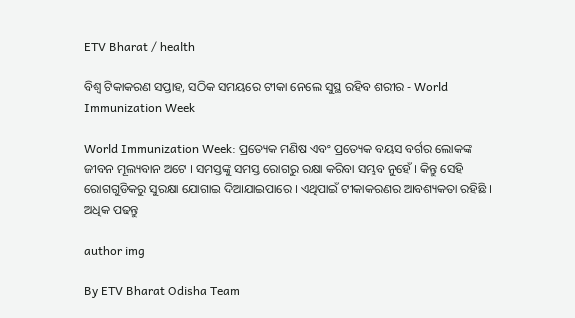ETV Bharat / health

ବିଶ୍ୱ ଟିକାକରଣ ସପ୍ତାହ, ସଠିକ ସମୟରେ ଟୀକା ନେଲେ ସୁସ୍ଥ ରହିବ ଶରୀର - World Immunization Week

World Immunization Week: ପ୍ରତ୍ୟେକ ମଣିଷ ଏବଂ ପ୍ରତ୍ୟେକ ବୟସ ବର୍ଗର ଲୋକଙ୍କ ଜୀବନ ମୂଲ୍ୟବାନ ଅଟେ । ସମସ୍ତଙ୍କୁ ସମସ୍ତ ରୋଗରୁ ରକ୍ଷା କରିବା ସମ୍ଭବ ନୁହେଁ । କିନ୍ତୁ ସେହି ରୋଗଗୁଡିକରୁ ସୁରକ୍ଷା ଯୋଗାଇ ଦିଆଯାଇପାରେ । ଏଥିପାଇଁ ଟୀକାକରଣର ଆବଶ୍ୟକତା ରହିଛି । ଅଧିକ ପଢନ୍ତୁ

author img

By ETV Bharat Odisha Team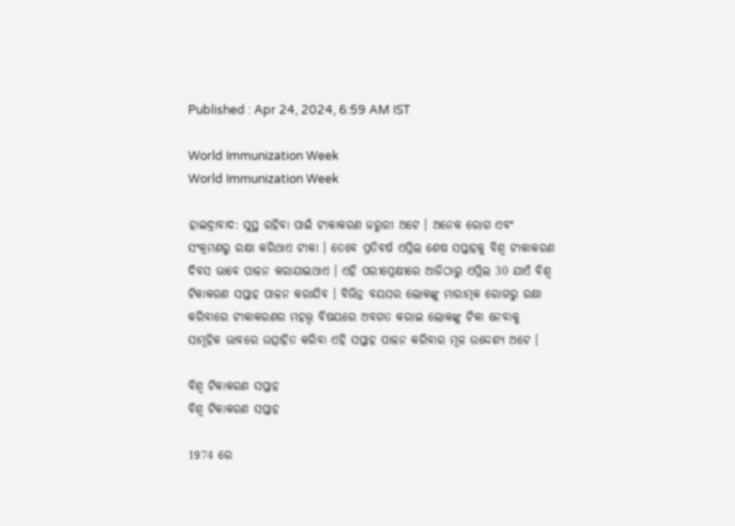Published : Apr 24, 2024, 6:59 AM IST

World Immunization Week
World Immunization Week

ହାଇଦ୍ରାବାଦ: ସୁସ୍ଥ ରହିବା ପାଇଁ ଟୀକାକରଣ ଜରୁରୀ ଅଟେ । ଅନେକ ରୋଗ ଏବଂ ସଂକ୍ରମଣରୁ ରକ୍ଷା କରିଥାଏ ଟୀକା । ତେବେ ପ୍ରତିବର୍ଷ ଏପ୍ରିଲ ଶେଷ ସପ୍ତାହକୁ ବିଶ୍ବ ଟୀକାକରଣ ଦିବସ ଭାବେ ପାଳନ କରାଯାଇଥାଏ । ଏହି ପରୀପ୍ରେକ୍ଷୀରେ ଆଜିଠାରୁ ଏପ୍ରିଲ 30 ଯାଏଁ ବିଶ୍ୱ ଟିକାକରଣ ସପ୍ତାହ ପାଳନ କରାଯିବ । ବିଭିନ୍ନ ବୟସର ଲୋକଙ୍କୁ ମାରାତ୍ମକ ରୋଗରୁ ରକ୍ଷା କରିବାରେ ଟୀକାକରଣର ମହତ୍ତ୍ବ ବିଷୟରେ ଅବଗତ କରାଇ ଲୋକଙ୍କୁ ଟିକା ନେବାକୁ ସାମୂହିକ ଭାବରେ ଉତ୍ସାହିତ କରିବା ଏହି ସପ୍ତାହ ପାଳନ କରିବାର ମୂଳ ଉଦ୍ଦେଶ୍ୟ ଅଟେ ।

ବିଶ୍ୱ ଟିକାକରଣ ସପ୍ତାହ
ବିଶ୍ୱ ଟିକାକରଣ ସପ୍ତାହ

1974 ରେ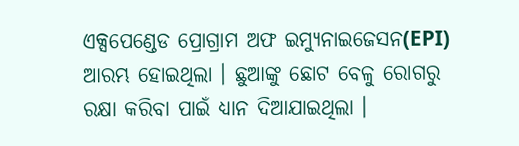ଏକ୍ସପେଣ୍ଡେଡ ପ୍ରୋଗ୍ରାମ ଅଫ ଇମ୍ୟୁନାଇଜେସନ(EPI) ଆରମ୍ଭ ହୋଇଥିଲା । ଛୁଆଙ୍କୁ ଛୋଟ ବେଳୁ ରୋଗରୁ ରକ୍ଷା କରିବା ପାଇଁ ଧ୍ୟାନ ଦିଆଯାଇଥିଲା ।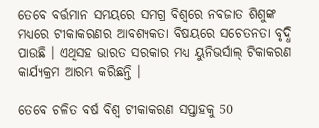ତେବେ ବର୍ତ୍ତମାନ ସମୟରେ ସମଗ୍ର ବିଶ୍ୱରେ ନବଜାତ ଶିଶୁଙ୍କ ମଧ୍ୟରେ ଟୀକାକରଣର ଆବଶ୍ୟକତା ବିଷୟରେ ସଚେତନତା ବୃଦ୍ଧି ପାଉଛି । ଏଥିସହ ଭାରତ ସରକାର ମଧ୍ୟ ୟୁନିଭର୍ସାଲ୍ ଟିକାକରଣ କାର୍ଯ୍ୟକ୍ରମ ଆରମ୍ଭ କରିଛନ୍ତି ।

ତେବେ ଚଳିତ ବର୍ଷ ବିଶ୍ବ ଟୀକାକରଣ ସପ୍ତାହକୁ 50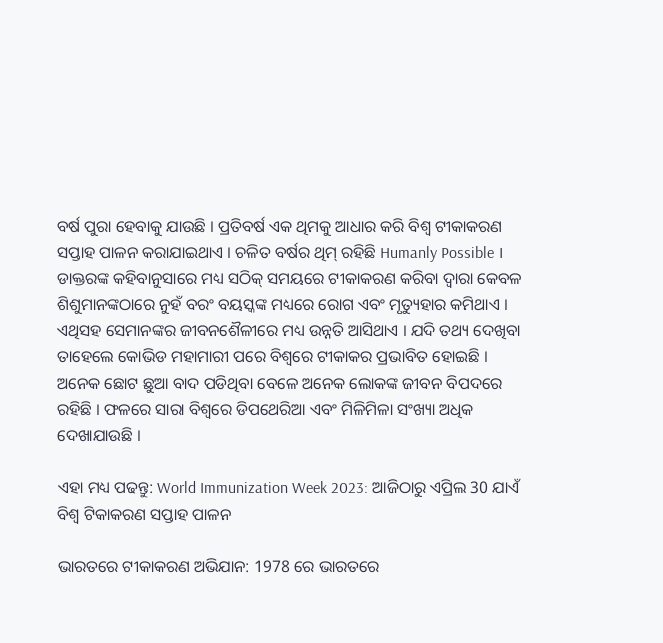ବର୍ଷ ପୁରା ହେବାକୁ ଯାଉଛି । ପ୍ରତିବର୍ଷ ଏକ ଥିମକୁ ଆଧାର କରି ବିଶ୍ବ ଟୀକାକରଣ ସପ୍ତାହ ପାଳନ କରାଯାଇଥାଏ । ଚଳିତ ବର୍ଷର ଥିମ୍ ରହିଛି Humanly Possible । ଡାକ୍ତରଙ୍କ କହିବାନୁସାରେ ମଧ୍ୟ ସଠିକ୍ ସମୟରେ ଟୀକାକରଣ କରିବା ଦ୍ୱାରା କେବଳ ଶିଶୁମାନଙ୍କଠାରେ ନୁହଁ ବରଂ ବୟସ୍କଙ୍କ ମଧ୍ୟରେ ରୋଗ ଏବଂ ମୃତ୍ୟୁହାର କମିଥାଏ । ଏଥିସହ ସେମାନଙ୍କର ଜୀବନଶୈଳୀରେ ମଧ୍ୟ ଉନ୍ନତି ଆସିଥାଏ । ଯଦି ତଥ୍ୟ ଦେଖିବା ତାହେଲେ କୋଭିଡ ମହାମାରୀ ପରେ ବିଶ୍ବରେ ଟୀକାକର ପ୍ରଭାବିତ ହୋଇଛି । ଅନେକ ଛୋଟ ଛୁଆ ବାଦ ପଡିଥିବା ବେଳେ ଅନେକ ଲୋକଙ୍କ ଜୀବନ ବିପଦରେ ରହିଛି । ଫଳରେ ସାରା ବିଶ୍ବରେ ଡିପଥେରିଆ ଏବଂ ମିଳିମିଳା ସଂଖ୍ୟା ଅଧିକ ଦେଖାଯାଉଛି ।

ଏହା ମଧ୍ୟ ପଢନ୍ତୁ: World Immunization Week 2023: ଆଜିଠାରୁ ଏପ୍ରିଲ 30 ଯାଏଁ ବିଶ୍ୱ ଟିକାକରଣ ସପ୍ତାହ ପାଳନ

ଭାରତରେ ଟୀକାକରଣ ଅଭିଯାନ: 1978 ରେ ଭାରତରେ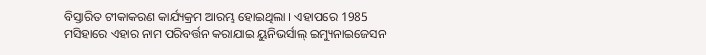ବିସ୍ତାରିତ ଟୀକାକରଣ କାର୍ଯ୍ୟକ୍ରମ ଆରମ୍ଭ ହୋଇଥିଲା । ଏହାପରେ 1985 ମସିହାରେ ଏହାର ନାମ ପରିବର୍ତ୍ତନ କରାଯାଇ ୟୁନିଭର୍ସାଲ୍ ଇମ୍ୟୁନାଇଜେସନ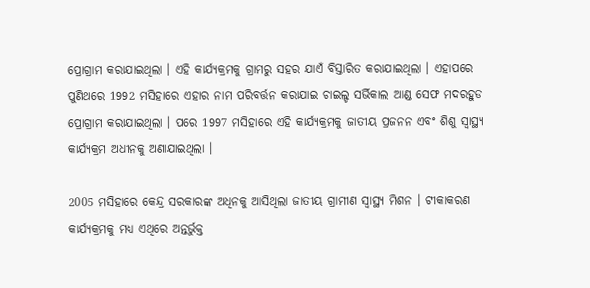ପ୍ରୋଗ୍ରାମ କରାଯାଇଥିଲା । ଏହି କାର୍ଯ୍ୟକ୍ରମକୁ ଗ୍ରାମରୁ ସହର ଯାଏଁ ବିସ୍ତାରିତ କରାଯାଇଥିଲା । ଏହାପରେ ପୁଣିଥରେ 1992 ମସିହାରେ ଏହାର ନାମ ପରିବର୍ତ୍ତନ କରାଯାଇ ଚାଇଲ୍ଡ ସର୍ଭିକାଲ ଆଣ୍ଡ ସେଫ ମଦରହୁଡ ପ୍ରୋଗ୍ରାମ କରାଯାଇଥିଲା । ପରେ 1997 ମସିହାରେ ଏହି କାର୍ଯ୍ୟକ୍ରମକୁ ଜାତୀୟ ପ୍ରଜନନ ଏବଂ ଶିଶୁ ସ୍ୱାସ୍ଥ୍ୟ କାର୍ଯ୍ୟକ୍ରମ ଅଧୀନକୁ ଅଣାଯାଇଥିଲା ।

2005 ମସିହାରେ କେନ୍ଦ୍ର ସରକାରଙ୍କ ଅଧିନକୁ ଆସିଥିଲା ଜାତୀୟ ଗ୍ରାମୀଣ ସ୍ୱାସ୍ଥ୍ୟ ମିଶନ । ଟୀକାକରଣ କାର୍ଯ୍ୟକ୍ରମକୁ ମଧ୍ୟ ଏଥିରେ ଅନ୍ତର୍ଭୁକ୍ତ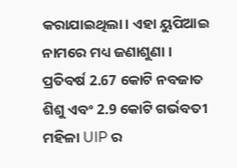କରାଯାଇଥିଲା। ଏହା ୟୁପିଆଇ ନାମରେ ମଧ୍ୟ ଜଣାଶୁଣା । ପ୍ରତିବର୍ଷ 2.67 କୋଟି ନବଜାତ ଶିଶୁ ଏବଂ 2.9 କୋଟି ଗର୍ଭବତୀ ମହିଳା UIP ର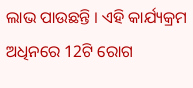ଲାଭ ପାଉଛନ୍ତି । ଏହି କାର୍ଯ୍ୟକ୍ରମ ଅଧିନରେ 12ଟି ରୋଗ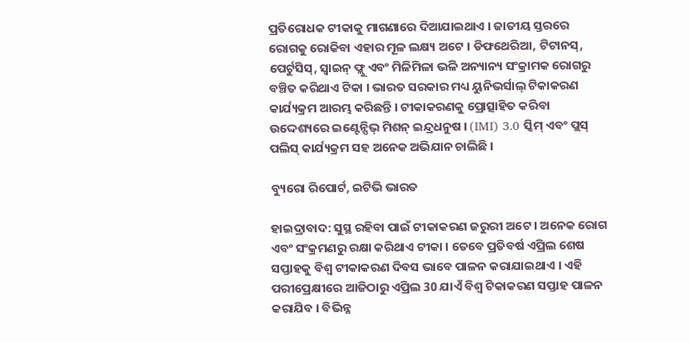ପ୍ରତିରୋଧକ ଟୀକାକୁ ମାଗଣାରେ ଦିଆଯାଇଥାଏ । ଜାତୀୟ ସ୍ତରରେ ରୋଗକୁ ରୋକିବା ଏହାର ମୂଳ ଲକ୍ଷ୍ୟ ଅଟେ । ଡିଫଥେରିଆ, ଟିଟାନସ୍, ପେର୍ଟୁସିସ୍, ସ୍ୱାଇନ୍ ଫ୍ଲୁ ଏବଂ ମିଳିମିଳା ଭଳି ଅନ୍ୟାନ୍ୟ ସଂକ୍ରାମକ ରୋଗରୁ ବଞ୍ଚିତ କରିଥାଏ ଟିକା । ଭାରତ ସରକାର ମଧ୍ୟ ୟୁନିଭର୍ସାଲ୍ ଟିକାକରଣ କାର୍ଯ୍ୟକ୍ରମ ଆରମ୍ଭ କରିଛନ୍ତି । ଟୀକାକରଣକୁ ପ୍ରୋତ୍ସାହିତ କରିବା ଉଦ୍ଦେଶ୍ୟରେ ଇଣ୍ଟେନ୍ସିଭ୍ ମିଶନ୍ ଇନ୍ଦ୍ରଧନୁଷ । (IMI) 3.0 ସ୍କିମ୍ ଏବଂ ପ୍ଲସ୍ ପଲିସ୍ କାର୍ଯ୍ୟକ୍ରମ ସହ ଅନେକ ଅଭିଯାନ ଚାଲିଛି ।

ବ୍ୟୁରୋ ରିପୋର୍ଟ, ଇଟିଭି ଭାରତ

ହାଇଦ୍ରାବାଦ: ସୁସ୍ଥ ରହିବା ପାଇଁ ଟୀକାକରଣ ଜରୁରୀ ଅଟେ । ଅନେକ ରୋଗ ଏବଂ ସଂକ୍ରମଣରୁ ରକ୍ଷା କରିଥାଏ ଟୀକା । ତେବେ ପ୍ରତିବର୍ଷ ଏପ୍ରିଲ ଶେଷ ସପ୍ତାହକୁ ବିଶ୍ବ ଟୀକାକରଣ ଦିବସ ଭାବେ ପାଳନ କରାଯାଇଥାଏ । ଏହି ପରୀପ୍ରେକ୍ଷୀରେ ଆଜିଠାରୁ ଏପ୍ରିଲ 30 ଯାଏଁ ବିଶ୍ୱ ଟିକାକରଣ ସପ୍ତାହ ପାଳନ କରାଯିବ । ବିଭିନ୍ନ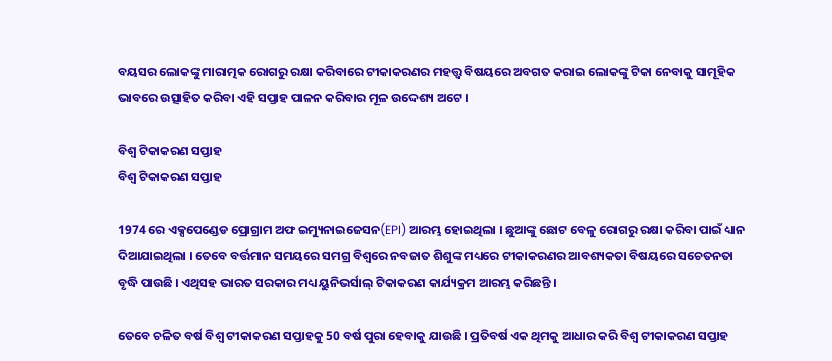ବୟସର ଲୋକଙ୍କୁ ମାରାତ୍ମକ ରୋଗରୁ ରକ୍ଷା କରିବାରେ ଟୀକାକରଣର ମହତ୍ତ୍ବ ବିଷୟରେ ଅବଗତ କରାଇ ଲୋକଙ୍କୁ ଟିକା ନେବାକୁ ସାମୂହିକ ଭାବରେ ଉତ୍ସାହିତ କରିବା ଏହି ସପ୍ତାହ ପାଳନ କରିବାର ମୂଳ ଉଦ୍ଦେଶ୍ୟ ଅଟେ ।

ବିଶ୍ୱ ଟିକାକରଣ ସପ୍ତାହ
ବିଶ୍ୱ ଟିକାକରଣ ସପ୍ତାହ

1974 ରେ ଏକ୍ସପେଣ୍ଡେଡ ପ୍ରୋଗ୍ରାମ ଅଫ ଇମ୍ୟୁନାଇଜେସନ(EPI) ଆରମ୍ଭ ହୋଇଥିଲା । ଛୁଆଙ୍କୁ ଛୋଟ ବେଳୁ ରୋଗରୁ ରକ୍ଷା କରିବା ପାଇଁ ଧ୍ୟାନ ଦିଆଯାଇଥିଲା । ତେବେ ବର୍ତ୍ତମାନ ସମୟରେ ସମଗ୍ର ବିଶ୍ୱରେ ନବଜାତ ଶିଶୁଙ୍କ ମଧ୍ୟରେ ଟୀକାକରଣର ଆବଶ୍ୟକତା ବିଷୟରେ ସଚେତନତା ବୃଦ୍ଧି ପାଉଛି । ଏଥିସହ ଭାରତ ସରକାର ମଧ୍ୟ ୟୁନିଭର୍ସାଲ୍ ଟିକାକରଣ କାର୍ଯ୍ୟକ୍ରମ ଆରମ୍ଭ କରିଛନ୍ତି ।

ତେବେ ଚଳିତ ବର୍ଷ ବିଶ୍ବ ଟୀକାକରଣ ସପ୍ତାହକୁ 50 ବର୍ଷ ପୁରା ହେବାକୁ ଯାଉଛି । ପ୍ରତିବର୍ଷ ଏକ ଥିମକୁ ଆଧାର କରି ବିଶ୍ବ ଟୀକାକରଣ ସପ୍ତାହ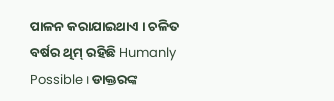ପାଳନ କରାଯାଇଥାଏ । ଚଳିତ ବର୍ଷର ଥିମ୍ ରହିଛି Humanly Possible । ଡାକ୍ତରଙ୍କ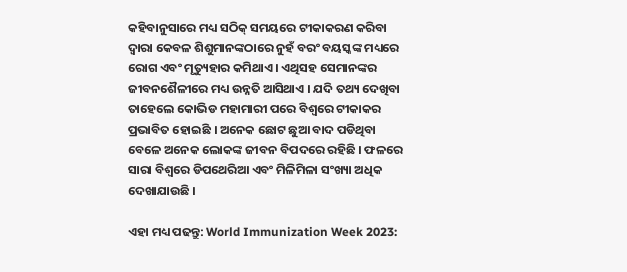କହିବାନୁସାରେ ମଧ୍ୟ ସଠିକ୍ ସମୟରେ ଟୀକାକରଣ କରିବା ଦ୍ୱାରା କେବଳ ଶିଶୁମାନଙ୍କଠାରେ ନୁହଁ ବରଂ ବୟସ୍କଙ୍କ ମଧ୍ୟରେ ରୋଗ ଏବଂ ମୃତ୍ୟୁହାର କମିଥାଏ । ଏଥିସହ ସେମାନଙ୍କର ଜୀବନଶୈଳୀରେ ମଧ୍ୟ ଉନ୍ନତି ଆସିଥାଏ । ଯଦି ତଥ୍ୟ ଦେଖିବା ତାହେଲେ କୋଭିଡ ମହାମାରୀ ପରେ ବିଶ୍ବରେ ଟୀକାକର ପ୍ରଭାବିତ ହୋଇଛି । ଅନେକ ଛୋଟ ଛୁଆ ବାଦ ପଡିଥିବା ବେଳେ ଅନେକ ଲୋକଙ୍କ ଜୀବନ ବିପଦରେ ରହିଛି । ଫଳରେ ସାରା ବିଶ୍ବରେ ଡିପଥେରିଆ ଏବଂ ମିଳିମିଳା ସଂଖ୍ୟା ଅଧିକ ଦେଖାଯାଉଛି ।

ଏହା ମଧ୍ୟ ପଢନ୍ତୁ: World Immunization Week 2023: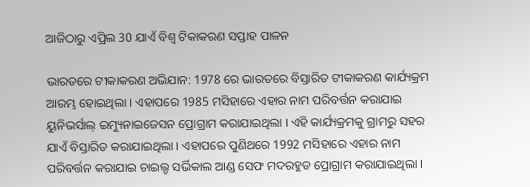ଆଜିଠାରୁ ଏପ୍ରିଲ 30 ଯାଏଁ ବିଶ୍ୱ ଟିକାକରଣ ସପ୍ତାହ ପାଳନ

ଭାରତରେ ଟୀକାକରଣ ଅଭିଯାନ: 1978 ରେ ଭାରତରେ ବିସ୍ତାରିତ ଟୀକାକରଣ କାର୍ଯ୍ୟକ୍ରମ ଆରମ୍ଭ ହୋଇଥିଲା । ଏହାପରେ 1985 ମସିହାରେ ଏହାର ନାମ ପରିବର୍ତ୍ତନ କରାଯାଇ ୟୁନିଭର୍ସାଲ୍ ଇମ୍ୟୁନାଇଜେସନ ପ୍ରୋଗ୍ରାମ କରାଯାଇଥିଲା । ଏହି କାର୍ଯ୍ୟକ୍ରମକୁ ଗ୍ରାମରୁ ସହର ଯାଏଁ ବିସ୍ତାରିତ କରାଯାଇଥିଲା । ଏହାପରେ ପୁଣିଥରେ 1992 ମସିହାରେ ଏହାର ନାମ ପରିବର୍ତ୍ତନ କରାଯାଇ ଚାଇଲ୍ଡ ସର୍ଭିକାଲ ଆଣ୍ଡ ସେଫ ମଦରହୁଡ ପ୍ରୋଗ୍ରାମ କରାଯାଇଥିଲା ।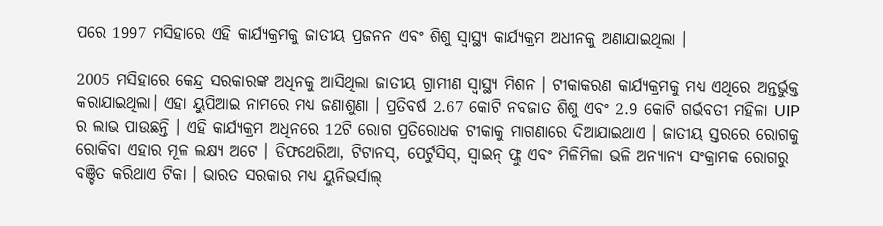ପରେ 1997 ମସିହାରେ ଏହି କାର୍ଯ୍ୟକ୍ରମକୁ ଜାତୀୟ ପ୍ରଜନନ ଏବଂ ଶିଶୁ ସ୍ୱାସ୍ଥ୍ୟ କାର୍ଯ୍ୟକ୍ରମ ଅଧୀନକୁ ଅଣାଯାଇଥିଲା ।

2005 ମସିହାରେ କେନ୍ଦ୍ର ସରକାରଙ୍କ ଅଧିନକୁ ଆସିଥିଲା ଜାତୀୟ ଗ୍ରାମୀଣ ସ୍ୱାସ୍ଥ୍ୟ ମିଶନ । ଟୀକାକରଣ କାର୍ଯ୍ୟକ୍ରମକୁ ମଧ୍ୟ ଏଥିରେ ଅନ୍ତର୍ଭୁକ୍ତ କରାଯାଇଥିଲା। ଏହା ୟୁପିଆଇ ନାମରେ ମଧ୍ୟ ଜଣାଶୁଣା । ପ୍ରତିବର୍ଷ 2.67 କୋଟି ନବଜାତ ଶିଶୁ ଏବଂ 2.9 କୋଟି ଗର୍ଭବତୀ ମହିଳା UIP ର ଲାଭ ପାଉଛନ୍ତି । ଏହି କାର୍ଯ୍ୟକ୍ରମ ଅଧିନରେ 12ଟି ରୋଗ ପ୍ରତିରୋଧକ ଟୀକାକୁ ମାଗଣାରେ ଦିଆଯାଇଥାଏ । ଜାତୀୟ ସ୍ତରରେ ରୋଗକୁ ରୋକିବା ଏହାର ମୂଳ ଲକ୍ଷ୍ୟ ଅଟେ । ଡିଫଥେରିଆ, ଟିଟାନସ୍, ପେର୍ଟୁସିସ୍, ସ୍ୱାଇନ୍ ଫ୍ଲୁ ଏବଂ ମିଳିମିଳା ଭଳି ଅନ୍ୟାନ୍ୟ ସଂକ୍ରାମକ ରୋଗରୁ ବଞ୍ଚିତ କରିଥାଏ ଟିକା । ଭାରତ ସରକାର ମଧ୍ୟ ୟୁନିଭର୍ସାଲ୍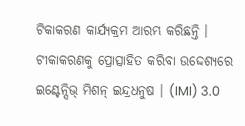ଟିକାକରଣ କାର୍ଯ୍ୟକ୍ରମ ଆରମ୍ଭ କରିଛନ୍ତି । ଟୀକାକରଣକୁ ପ୍ରୋତ୍ସାହିତ କରିବା ଉଦ୍ଦେଶ୍ୟରେ ଇଣ୍ଟେନ୍ସିଭ୍ ମିଶନ୍ ଇନ୍ଦ୍ରଧନୁଷ । (IMI) 3.0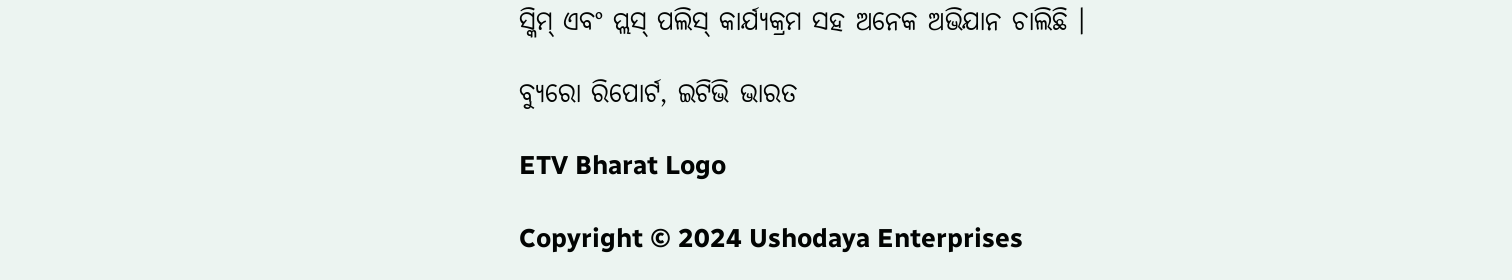ସ୍କିମ୍ ଏବଂ ପ୍ଲସ୍ ପଲିସ୍ କାର୍ଯ୍ୟକ୍ରମ ସହ ଅନେକ ଅଭିଯାନ ଚାଲିଛି ।

ବ୍ୟୁରୋ ରିପୋର୍ଟ, ଇଟିଭି ଭାରତ

ETV Bharat Logo

Copyright © 2024 Ushodaya Enterprises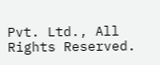Pvt. Ltd., All Rights Reserved.